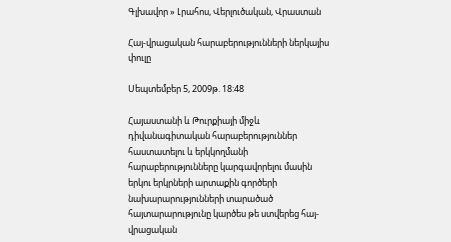Գլխավոր » Լրահոս, Վերլուծական, Վրաստան

Հայ-վրացական հարաբերությունների ներկայիս փուլը

Սեպտեմբեր 5, 2009թ. 18:48

Հայաստանի և Թուրքիայի միջև դիվանագիտական հարաբերություններ հաստատելու և երկկողմանի հարաբերությունները կարգավորելու մասին երկու երկրների արտաքին գործերի նախարարությունների տարածած հայտարարությունը կարծես թե ստվերեց հայ-վրացական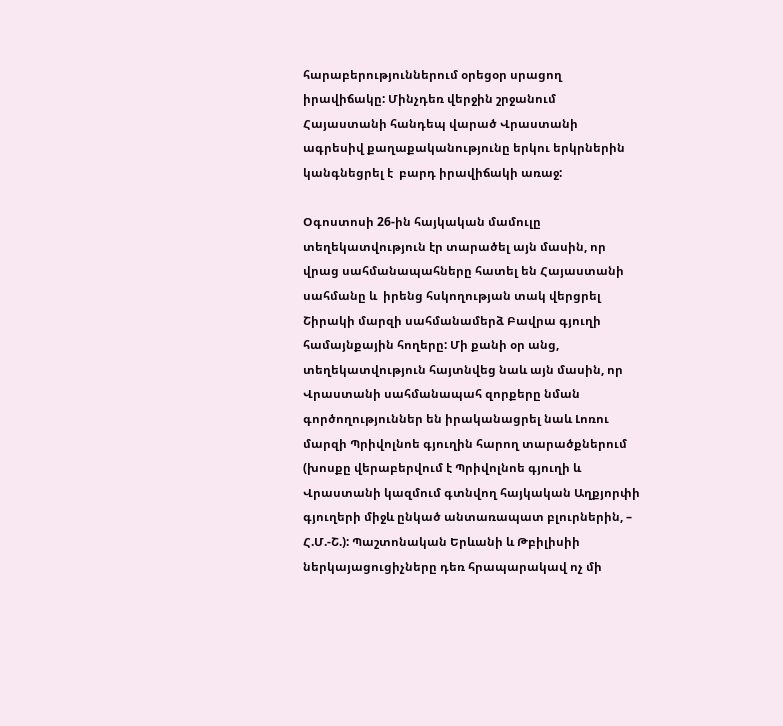հարաբերություններում օրեցօր սրացող իրավիճակը: Մինչդեռ վերջին շրջանում Հայաստանի հանդեպ վարած Վրաստանի ագրեսիվ քաղաքականությունը երկու երկրներին կանգնեցրել է  բարդ իրավիճակի առաջ:

Օգոստոսի 26-ին հայկական մամուլը տեղեկատվություն էր տարածել այն մասին, որ վրաց սահմանապահները հատել են Հայաստանի սահմանը և  իրենց հսկողության տակ վերցրել Շիրակի մարզի սահմանամերձ Բավրա գյուղի համայնքային հողերը: Մի քանի օր անց, տեղեկատվություն հայտնվեց նաև այն մասին, որ Վրաստանի սահմանապահ զորքերը նման գործողություններ են իրականացրել նաև Լոռու մարզի Պրիվոլնոե գյուղին հարող տարածքներում (խոսքը վերաբերվում է Պրիվոլնոե գյուղի և Վրաստանի կազմում գտնվող հայկական Աղքյորփի գյուղերի միջև ընկած անտառապատ բլուրներին, – Հ.Մ.-Շ.): Պաշտոնական Երևանի և Թբիլիսիի ներկայացուցիչները դեռ հրապարակավ ոչ մի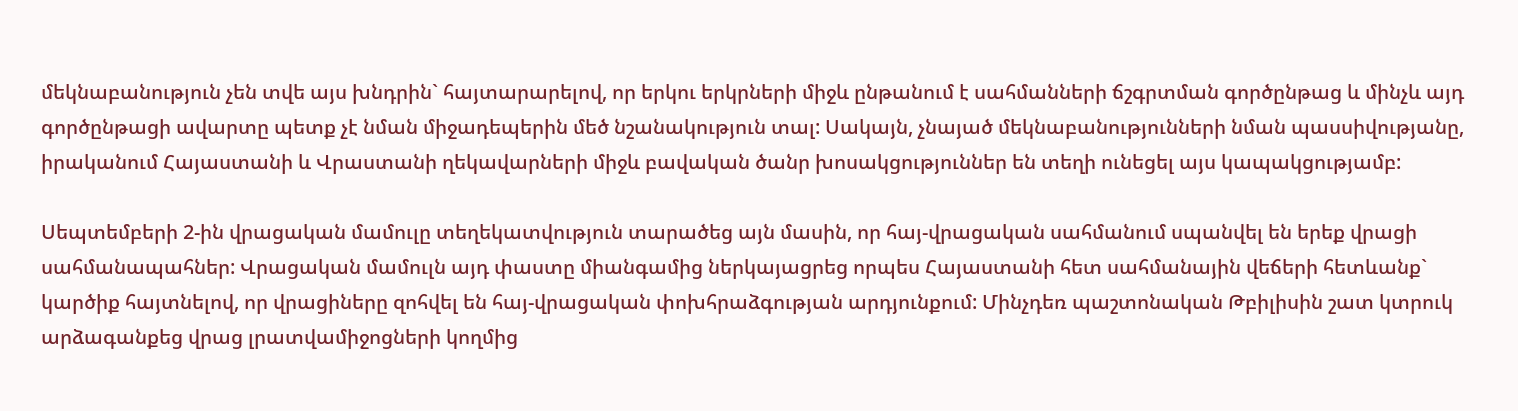մեկնաբանություն չեն տվե այս խնդրին` հայտարարելով, որ երկու երկրների միջև ընթանում է սահմանների ճշգրտման գործընթաց և մինչև այդ գործընթացի ավարտը պետք չէ նման միջադեպերին մեծ նշանակություն տալ: Սակայն, չնայած մեկնաբանությունների նման պասսիվությանը, իրականում Հայաստանի և Վրաստանի ղեկավարների միջև բավական ծանր խոսակցություններ են տեղի ունեցել այս կապակցությամբ:

Սեպտեմբերի 2-ին վրացական մամուլը տեղեկատվություն տարածեց այն մասին, որ հայ-վրացական սահմանում սպանվել են երեք վրացի սահմանապահներ: Վրացական մամուլն այդ փաստը միանգամից ներկայացրեց որպես Հայաստանի հետ սահմանային վեճերի հետևանք` կարծիք հայտնելով, որ վրացիները զոհվել են հայ-վրացական փոխհրաձգության արդյունքում: Մինչդեռ պաշտոնական Թբիլիսին շատ կտրուկ արձագանքեց վրաց լրատվամիջոցների կողմից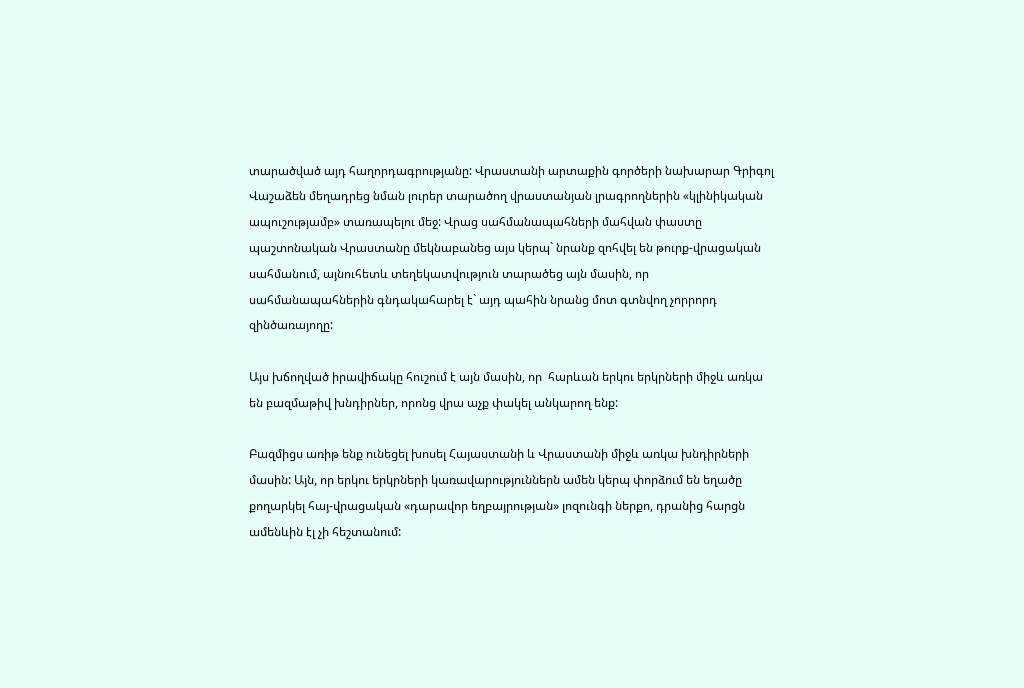տարածված այդ հաղորդագրությանը: Վրաստանի արտաքին գործերի նախարար Գրիգոլ Վաշաձեն մեղադրեց նման լուրեր տարածող վրաստանյան լրագրողներին «կլինիկական ապուշությամբ» տառապելու մեջ: Վրաց սահմանապահների մահվան փաստը պաշտոնական Վրաստանը մեկնաբանեց այս կերպ` նրանք զոհվել են թուրք-վրացական սահմանում, այնուհետև տեղեկատվություն տարածեց այն մասին, որ սահմանապահներին գնդակահարել է` այդ պահին նրանց մոտ գտնվող չորրորդ զինծառայողը:

Այս խճողված իրավիճակը հուշում է այն մասին, որ  հարևան երկու երկրների միջև առկա են բազմաթիվ խնդիրներ, որոնց վրա աչք փակել անկարող ենք:

Բազմիցս առիթ ենք ունեցել խոսել Հայաստանի և Վրաստանի միջև առկա խնդիրների մասին: Այն, որ երկու երկրների կառավարություններն ամեն կերպ փորձում են եղածը քողարկել հայ-վրացական «դարավոր եղբայրության» լոզունգի ներքո, դրանից հարցն ամենևին էլ չի հեշտանում: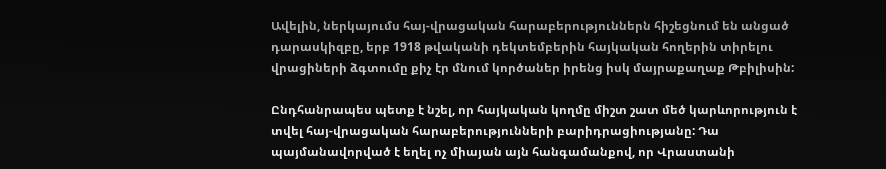Ավելին, ներկայումս հայ-վրացական հարաբերություններն հիշեցնում են անցած դարասկիզբը, երբ 1918 թվականի դեկտեմբերին հայկական հողերին տիրելու վրացիների ձգտումը քիչ էր մնում կործաներ իրենց իսկ մայրաքաղաք Թբիլիսին:

Ընդհանրապես պետք է նշել, որ հայկական կողմը միշտ շատ մեծ կարևորություն է տվել հայ-վրացական հարաբերությունների բարիդրացիությանը: Դա պայմանավորված է եղել ոչ միայան այն հանգամանքով, որ Վրաստանի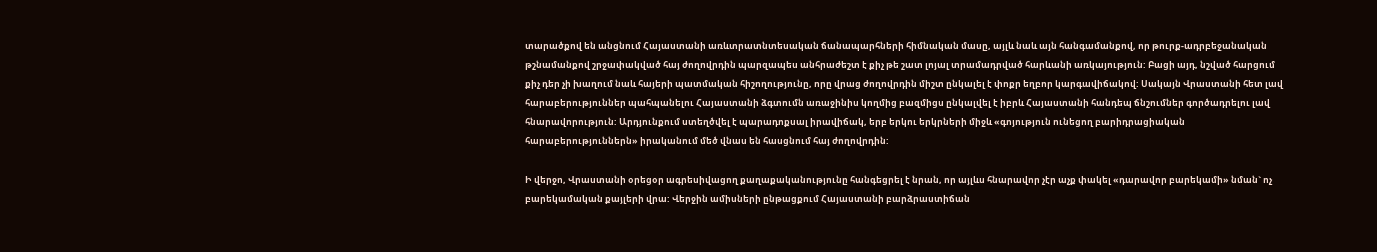տարածքով են անցնում Հայաստանի առևտրատնտեսական ճանապարհների հիմնական մասը, այլև նաև այն հանգամանքով, որ թուրք-ադրբեջանական թշնամանքով շրջափակված հայ ժողովրդին պարզապես անհրաժեշտ է քիչ թե շատ լոյալ տրամադրված հարևանի առկայություն: Բացի այդ, նշված հարցում քիչ դեր չի խաղում նաև հայերի պատմական հիշողությունը, որը վրաց ժողովրդին միշտ ընկալել է փոքր եղբոր կարգավիճակով: Սակայն Վրաստանի հետ լավ հարաբերություններ պահպանելու Հայաստանի ձգտումն առաջինիս կողմից բազմիցս ընկալվել է իբրև Հայաստանի հանդեպ ճնշումներ գործադրելու լավ հնարավորություն: Արդյունքում ստեղծվել է պարադոքսալ իրավիճակ, երբ երկու երկրների միջև «գոյություն ունեցող բարիդրացիական հարաբերություններն» իրականում մեծ վնաս են հասցնում հայ ժողովրդին:

Ի վերջո, Վրաստանի օրեցօր ագրեսիվացող քաղաքականությունը հանգեցրել է նրան, որ այլևս հնարավոր չէր աչք փակել «դարավոր բարեկամի» նման` ոչ բարեկամական քայլերի վրա: Վերջին ամիսների ընթացքում Հայաստանի բարձրաստիճան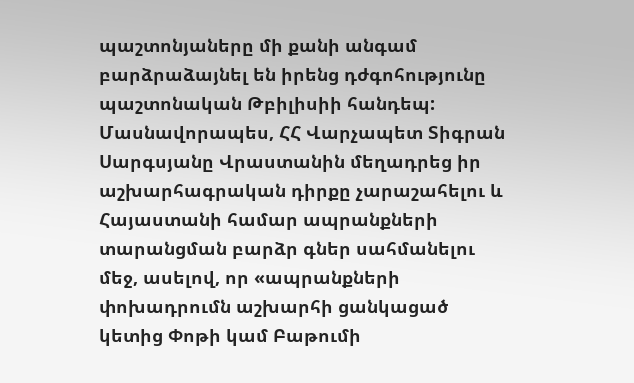պաշտոնյաները մի քանի անգամ բարձրաձայնել են իրենց դժգոհությունը պաշտոնական Թբիլիսիի հանդեպ: Մասնավորապես, ՀՀ Վարչապետ Տիգրան Սարգսյանը Վրաստանին մեղադրեց իր աշխարհագրական դիրքը չարաշահելու և Հայաստանի համար ապրանքների տարանցման բարձր գներ սահմանելու մեջ, ասելով, որ «ապրանքների փոխադրումն աշխարհի ցանկացած կետից Փոթի կամ Բաթումի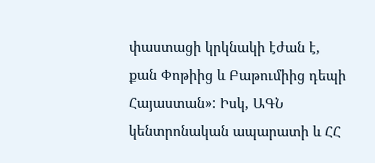փաստացի կրկնակի էժան է, քան Փոթիից և Բաթումիից դեպի Հայաստան»: Իսկ, ԱԳՆ կենտրոնական ապարատի և ՀՀ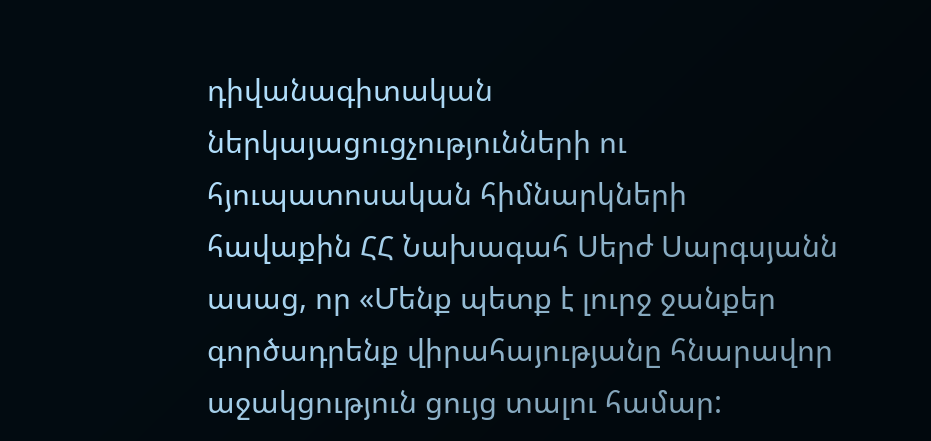դիվանագիտական ներկայացուցչությունների ու հյուպատոսական հիմնարկների հավաքին ՀՀ Նախագահ Սերժ Սարգսյանն ասաց, որ «Մենք պետք է լուրջ ջանքեր գործադրենք վիրահայությանը հնարավոր աջակցություն ցույց տալու համար: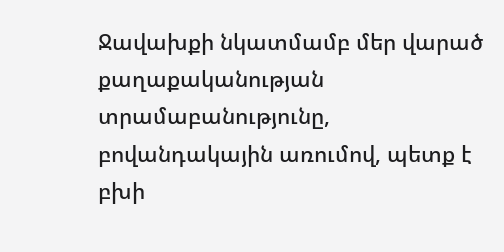Ջավախքի նկատմամբ մեր վարած քաղաքականության տրամաբանությունը, բովանդակային առումով, պետք է բխի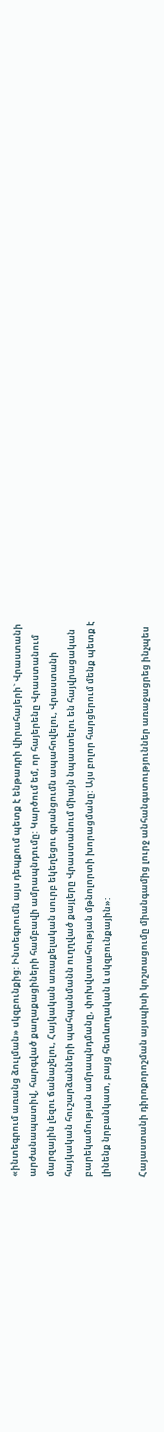«ինտեգրում առանց ձուլման» սկզբունքից: Ինտեգրումն այս դեպքում պետք է ենթադրի վիրահայերի` Վրաստանի արժանապատիվ, հարգված քաղաքացիների համբավի ամրապնդումը: Կարծում եմ, որ հայերենը Վրաստանում մարզային լեզու ճանաչելու, Հայկական առաքելական սուրբ եկեղեցու գրանցումն ապահովելու, Վրաստանի հայկական հուշարձանների պահպանմանն ուղղված քայլերը Վրաստանում միայն նպաստելու են հայվրացական բարեկամության ամրապնդմանը, փոխվստահության մթնոլորտի խորացմանը: Այս բոլոր հարցերում մենք պետք է լինենք նրբանկատ, բայց հետևողական և սկզբունքային»:

Հայաստանի դիրոքորոշման այսպիսի կոշտացումը միանգամից լուրջ անհանգստություններ առաջացրեց ինչպես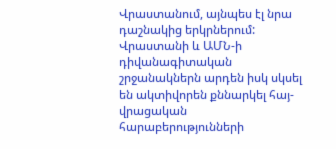Վրաստանում, այնպես էլ նրա դաշնակից երկրներում: Վրաստանի և ԱՄՆ-ի դիվանագիտական շրջանակներն արդեն իսկ սկսել են ակտիվորեն քննարկել հայ-վրացական հարաբերությունների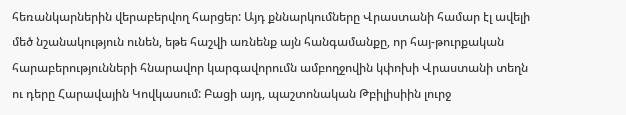հեռանկարներին վերաբերվող հարցեր: Այդ քննարկումները Վրաստանի համար էլ ավելի մեծ նշանակություն ունեն, եթե հաշվի առնենք այն հանգամանքը, որ հայ-թուրքական հարաբերությունների հնարավոր կարգավորումն ամբողջովին կփոխի Վրաստանի տեղն ու դերը Հարավային Կովկասում: Բացի այդ, պաշտոնական Թբիլիսիին լուրջ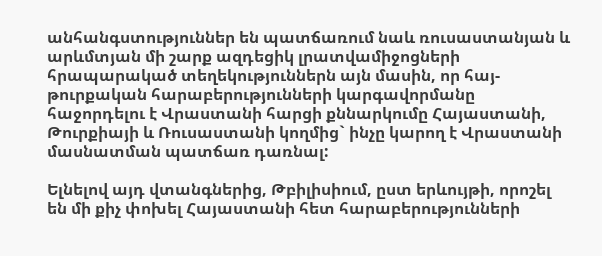անհանգստություններ են պատճառում նաև ռուսաստանյան և արևմտյան մի շարք ազդեցիկ լրատվամիջոցների հրապարակած տեղեկություններն այն մասին, որ հայ-թուրքական հարաբերությունների կարգավորմանը հաջորդելու է Վրաստանի հարցի քննարկումը Հայաստանի, Թուրքիայի և Ռուսաստանի կողմից` ինչը կարող է Վրաստանի մասնատման պատճառ դառնալ:

Ելնելով այդ վտանգներից, Թբիլիսիում, ըստ երևույթի, որոշել են մի քիչ փոխել Հայաստանի հետ հարաբերությունների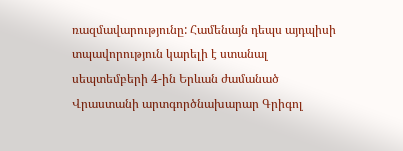ռազմավարությունը: Համենայն դեպս այդպիսի տպավորություն կարելի է ստանալ սեպտեմբերի 4-ին Երևան ժամանած Վրաստանի արտգործնախարար Գրիգոլ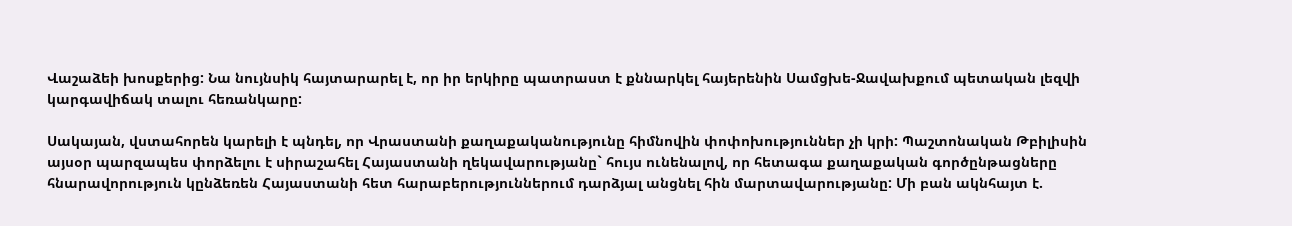Վաշաձեի խոսքերից: Նա նույնսիկ հայտարարել է, որ իր երկիրը պատրաստ է քննարկել հայերենին Սամցխե-Ջավախքում պետական լեզվի կարգավիճակ տալու հեռանկարը:

Սակայան, վստահորեն կարելի է պնդել, որ Վրաստանի քաղաքականությունը հիմնովին փոփոխություններ չի կրի: Պաշտոնական Թբիլիսին այսօր պարզապես փորձելու է սիրաշահել Հայաստանի ղեկավարությանը` հույս ունենալով, որ հետագա քաղաքական գործընթացները հնարավորություն կընձեռեն Հայաստանի հետ հարաբերություններում դարձյալ անցնել հին մարտավարությանը: Մի բան ակնհայտ է.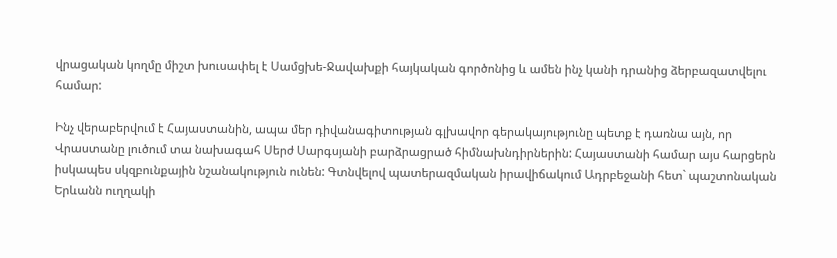վրացական կողմը միշտ խուսափել է Սամցխե-Ջավախքի հայկական գործոնից և ամեն ինչ կանի դրանից ձերբազատվելու համար:

Ինչ վերաբերվում է Հայաստանին, ապա մեր դիվանագիտության գլխավոր գերակայությունը պետք է դառնա այն, որ Վրաստանը լուծում տա նախագահ Սերժ Սարգսյանի բարձրացրած հիմնախնդիրներին: Հայաստանի համար այս հարցերն իսկապես սկզբունքային նշանակություն ունեն: Գտնվելով պատերազմական իրավիճակում Ադրբեջանի հետ` պաշտոնական Երևանն ուղղակի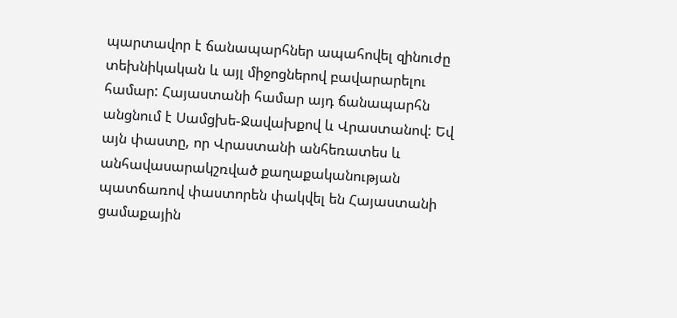պարտավոր է ճանապարհներ ապահովել զինուժը տեխնիկական և այլ միջոցներով բավարարելու համար: Հայաստանի համար այդ ճանապարհն անցնում է Սամցխե-Ջավախքով և Վրաստանով: Եվ այն փաստը, որ Վրաստանի անհեռատես և անհավասարակշռված քաղաքականության պատճառով փաստորեն փակվել են Հայաստանի ցամաքային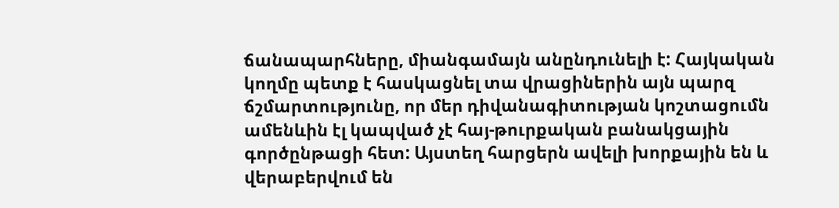ճանապարհները, միանգամայն անընդունելի է: Հայկական կողմը պետք է հասկացնել տա վրացիներին այն պարզ ճշմարտությունը, որ մեր դիվանագիտության կոշտացումն ամենևին էլ կապված չէ հայ-թուրքական բանակցային գործընթացի հետ: Այստեղ հարցերն ավելի խորքային են և վերաբերվում են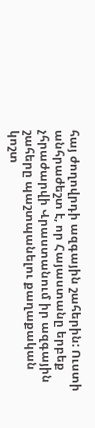հայ ժողովրդի ազգային շահերին: Ուստի անհրաժեշտ է, որ Հայաստանը երբեք չհրաժարվի Վրաստանում իր ազգային շահերը պաշտպանելու քաղաքական կոշտ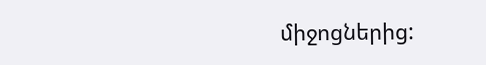միջոցներից: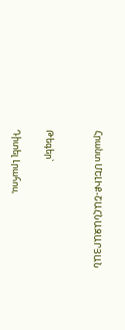Հրանտ ՄԵԼԻՔ-ՇԱՀՆԱԶԱՐՅԱՆ


Թեգեր`

Դիտել Լրահոս,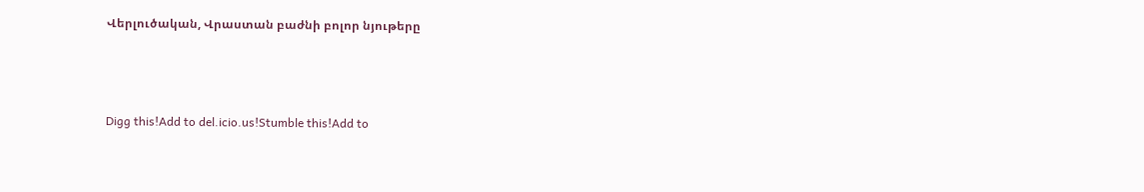Վերլուծական, Վրաստան բաժնի բոլոր նյութերը



Digg this!Add to del.icio.us!Stumble this!Add to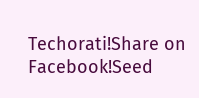Techorati!Share on Facebook!Seed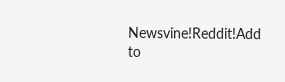Newsvine!Reddit!Add to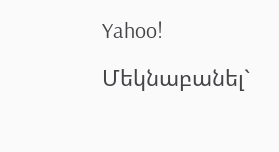Yahoo!

Մեկնաբանել`